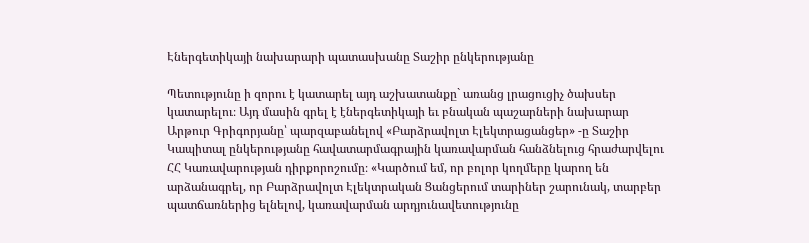Էներգետիկայի նախարարի պատասխանը Տաշիր ընկերությանը

Պետությունը ի զորու է կատարել այդ աշխատանքը` առանց լրացուցիչ ծախսեր կատարելու։ Այդ մասին գրել է էներգետիկայի եւ բնական պաշարների նախարար Արթուր Գրիգորյանը՝ պարզաբանելով «Բարձրավոլտ Էլեկտրացանցեր» -ը Տաշիր Կապիտալ ընկերությանը հավատարմագրային կառավարման հանձնելուց հրաժարվելու ՀՀ Կառավարության դիրքորոշումը։ «Կարծում եմ, որ բոլոր կողմերը կարող են արձանագրել, որ Բարձրավոլտ Էլեկտրական Ցանցերում տարիներ շարունակ, տարբեր պատճառներից ելնելով, կառավարման արդյունավետությունը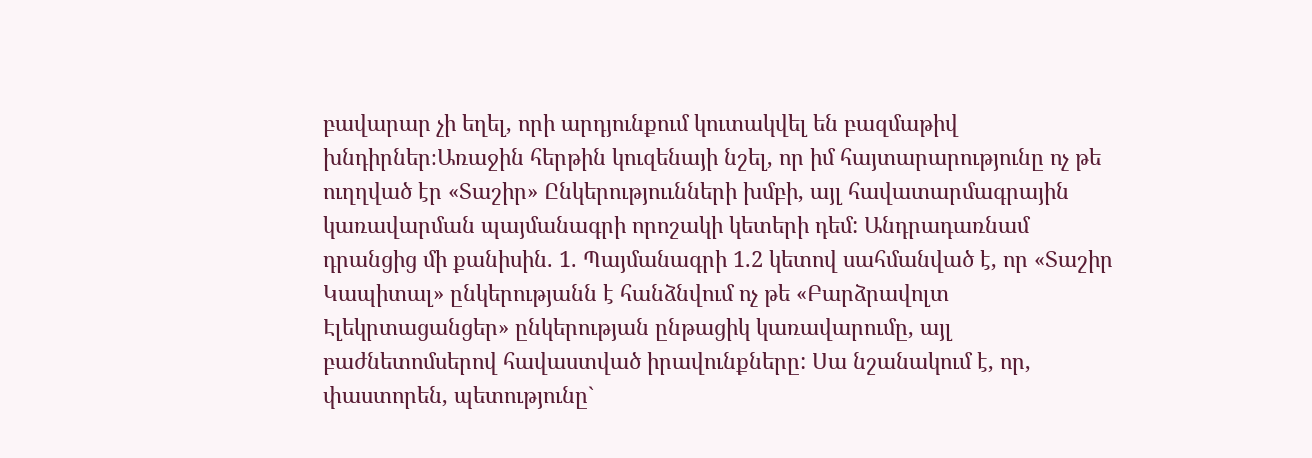բավարար չի եղել, որի արդյունքում կուտակվել են բազմաթիվ խնդիրներ։Առաջին հերթին կուզենայի նշել, որ իմ հայտարարությունը ոչ թե ուղղված էր «Տաշիր» Ընկերություւնների խմբի, այլ հավատարմագրային կառավարման պայմանագրի որոշակի կետերի դեմ: Անդրադառնամ դրանցից մի քանիսին. 1. Պայմանագրի 1.2 կետով սահմանված է, որ «Տաշիր Կապիտալ» ընկերությանն է հանձնվում ոչ թե «Բարձրավոլտ Էլեկրտացանցեր» ընկերության ընթացիկ կառավարումը, այլ բաժնետոմսերով հավաստված իրավունքները: Սա նշանակում է, որ, փաստորեն, պետությունը`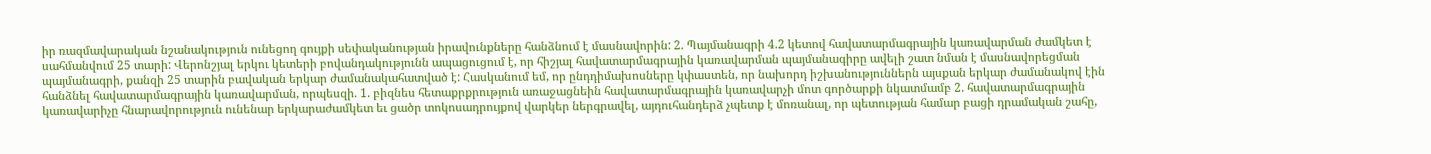իր ռազմավարական նշանակություն ունեցող գույքի սեփականության իրավունքները հանձնում է մասնավորին: 2. Պայմանագրի 4.2 կետով հավատարմագրային կառավարման ժամկետ է սահմանվում 25 տարի: Վերոնշյալ երկու կետերի բովանդակությունն ապացուցում է, որ հիշյալ հավատարմագրային կառավարման պայմանագիրը ավելի շատ նման է մասնավորեցման պայմանագրի, քանզի 25 տարին բավական երկար ժամանակահատված է: Հասկանում եմ, որ ընդդիմախոսները կփաստեն, որ նախորդ իշխանություններն այսքան երկար ժամանակով էին հանձնել հավատարմագրային կառավարման, որպեսզի. 1. բիզնես հետաքրքրություն առաջացնեին հավատարմագրային կառավարչի մոտ գործարքի նկատմամբ 2. հավատարմագրային կառավարիչը հնարավորություն ունենար երկարաժամկետ եւ ցածր տոկոսադրույքով վարկեր ներգրավել, այդուհանդերձ չպետք է մոռանալ, որ պետության համար բացի դրամական շահը,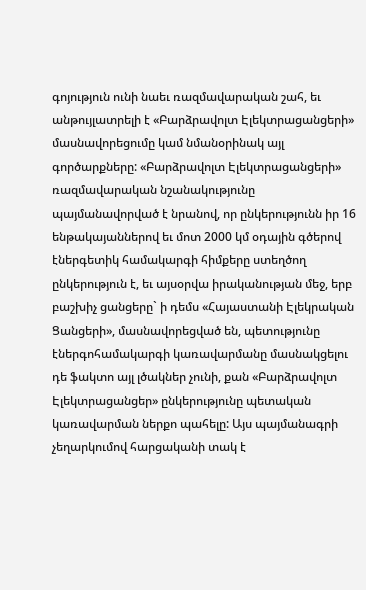գոյություն ունի նաեւ ռազմավարական շահ, եւ անթույլատրելի է «Բարձրավոլտ Էլեկտրացանցերի» մասնավորեցումը կամ նմանօրինակ այլ գործարքները: «Բարձրավոլտ Էլեկտրացանցերի» ռազմավարական նշանակությունը պայմանավորված է նրանով, որ ընկերությունն իր 16 ենթակայաններով եւ մոտ 2000 կմ օդային գծերով էներգետիկ համակարգի հիմքերը ստեղծող ընկերություն է, եւ այսօրվա իրականության մեջ, երբ բաշխիչ ցանցերը` ի դեմս «Հայաստանի Էլեկրական Ցանցերի», մասնավորեցված են, պետությունը էներգոհամակարգի կառավարմանը մասնակցելու դե ֆակտո այլ լծակներ չունի, քան «Բարձրավոլտ Էլեկտրացանցեր» ընկերությունը պետական կառավարման ներքո պահելը: Այս պայմանագրի չեղարկումով հարցականի տակ է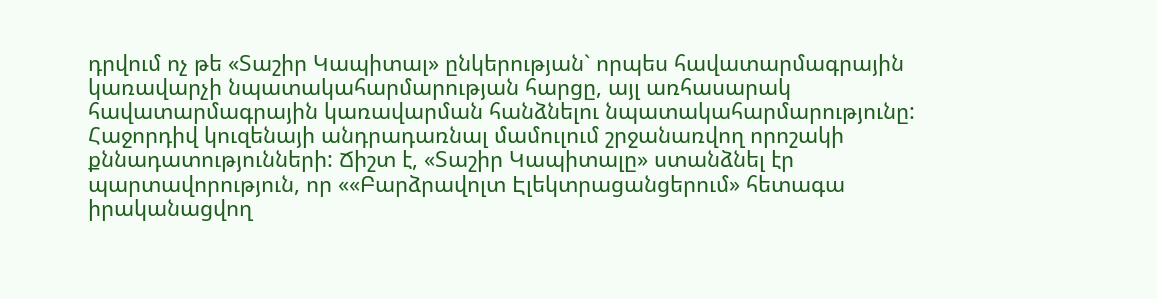դրվում ոչ թե «Տաշիր Կապիտալ» ընկերության` որպես հավատարմագրային կառավարչի նպատակահարմարության հարցը, այլ առհասարակ հավատարմագրային կառավարման հանձնելու նպատակահարմարությունը: Հաջորդիվ կուզենայի անդրադառնալ մամուլում շրջանառվող որոշակի քննադատությունների: Ճիշտ է, «Տաշիր Կապիտալը» ստանձնել էր պարտավորություն, որ ««Բարձրավոլտ Էլեկտրացանցերում» հետագա իրականացվող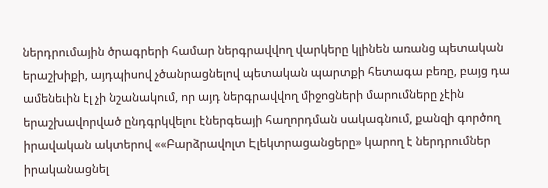ներդրումային ծրագրերի համար ներգրավվող վարկերը կլինեն առանց պետական երաշխիքի, այդպիսով չծանրացնելով պետական պարտքի հետագա բեռը, բայց դա ամենեւին էլ չի նշանակում, որ այդ ներգրավվող միջոցների մարումները չէին երաշխավորված ընդգրկվելու էներգեայի հաղորդման սակագնում, քանզի գործող իրավական ակտերով ««Բարձրավոլտ Էլեկտրացանցերը» կարող է ներդրումներ իրականացնել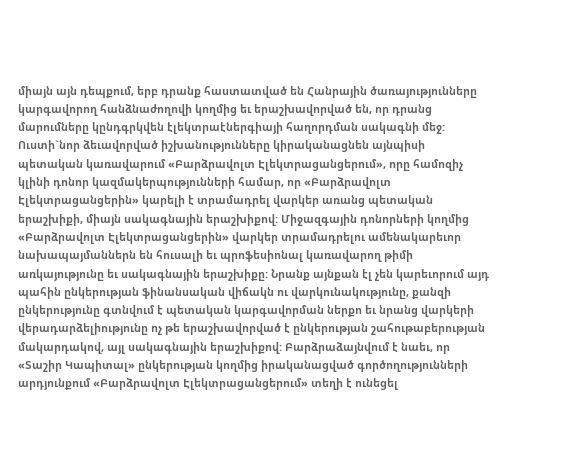միայն այն դեպքում, երբ դրանք հաստատված են Հանրային ծառայությունները կարգավորող հանձնաժողովի կողմից եւ երաշխավորված են, որ դրանց մարումները կընդգրկվեն էլեկտրաէներգիայի հաղորդման սակագնի մեջ: Ուստի`նոր ձեւավորված իշխանությունները կիրականացնեն այնպիսի պետական կառավարում «Բարձրավոլտ Էլեկտրացանցերում», որը համոզիչ կլինի դոնոր կազմակերպությունների համար, որ «Բարձրավոլտ Էլեկտրացանցերին» կարելի է տրամադրել վարկեր առանց պետական երաշխիքի, միայն սակագնային երաշխիքով: Միջազգային դոնորների կողմից «Բարձրավոլտ Էլեկտրացանցերին» վարկեր տրամադրելու ամենակարեւոր նախապայմաններն են հուսալի եւ պրոֆեսիոնալ կառավարող թիմի առկայությունը եւ սակագնային երաշխիքը: Նրանք այնքան էլ չեն կարեւորում այդ պահին ընկերության ֆինանսական վիճակն ու վարկունակությունը, քանզի ընկերությունը գտնվում է պետական կարգավորման ներքո եւ նրանց վարկերի վերադարձելիությունը ոչ թե երաշխավորված է ընկերության շահութաբերության մակարդակով, այլ սակագնային երաշխիքով: Բարձրաձայնվում է նաեւ, որ «Տաշիր Կապիտալ» ընկերության կողմից իրականացված գործողությունների արդյունքում «Բարձրավոլտ Էլեկտրացանցերում» տեղի է ունեցել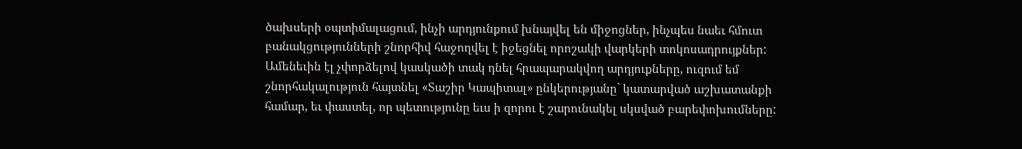ծախսերի օպտիմալացում, ինչի արդյունքում խնայվել են միջոցներ, ինչպես նաեւ հմուտ բանակցությունների շնորհիվ հաջողվել է իջեցնել որոշակի վարկերի տոկոսադրույքներ: Ամենեւին էլ չփորձելով կասկածի տակ դնել հրապարակվող արդյուքները, ուզում եմ շնորհակալություն հայտնել «Տաշիր Կապիտալ» ընկերությանը` կատարված աշխատանքի համար, եւ փաստել, որ պետությունը եւս ի զորու է շարունակել սկսված բարեփոխումները: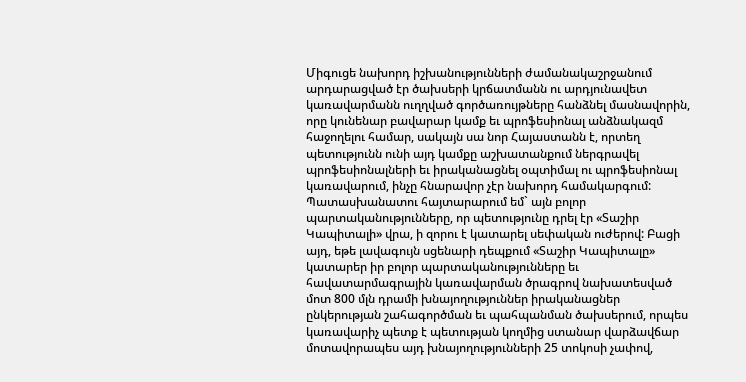Միգուցե նախորդ իշխանությունների ժամանակաշրջանում արդարացված էր ծախսերի կրճատմանն ու արդյունավետ կառավարմանն ուղղված գործառույթները հանձնել մասնավորին, որը կունենար բավարար կամք եւ պրոֆեսիոնալ անձնակազմ հաջողելու համար, սակայն սա նոր Հայաստանն է, որտեղ պետությունն ունի այդ կամքը աշխատանքում ներգրավել պրոֆեսիոնալների եւ իրականացնել օպտիմալ ու պրոֆեսիոնալ կառավարում, ինչը հնարավոր չէր նախորդ համակարգում: Պատասխանատու հայտարարում եմ` այն բոլոր պարտականությունները, որ պետությունը դրել էր «Տաշիր Կապիտալի» վրա, ի զորու է կատարել սեփական ուժերով: Բացի այդ, եթե լավագույն սցենարի դեպքում «Տաշիր Կապիտալը» կատարեր իր բոլոր պարտականությունները եւ հավատարմագրային կառավարման ծրագրով նախատեսված մոտ 800 մլն դրամի խնայողություններ իրականացներ ընկերության շահագործման եւ պահպանման ծախսերում, որպես կառավարիչ պետք է պետության կողմից ստանար վարձավճար մոտավորապես այդ խնայողությունների 25 տոկոսի չափով,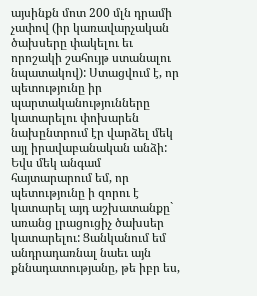այսինքն մոտ 200 մլն դրամի չափով (իր կառավարչական ծախսերը փակելու եւ որոշակի շահույթ ստանալու նպատակով): Ստացվում է, որ պետությունը իր պարտականությունները կատարելու փոխարեն նախընտրում էր վարձել մեկ այլ իրավաբանական անձի: Եվս մեկ անգամ հայտարարում եմ, որ պետությունը ի զորու է կատարել այդ աշխատանքը` առանց լրացուցիչ ծախսեր կատարելու: Ցանկանում եմ անդրադառնալ նաեւ այն քննադատությանը, թե իբր ես,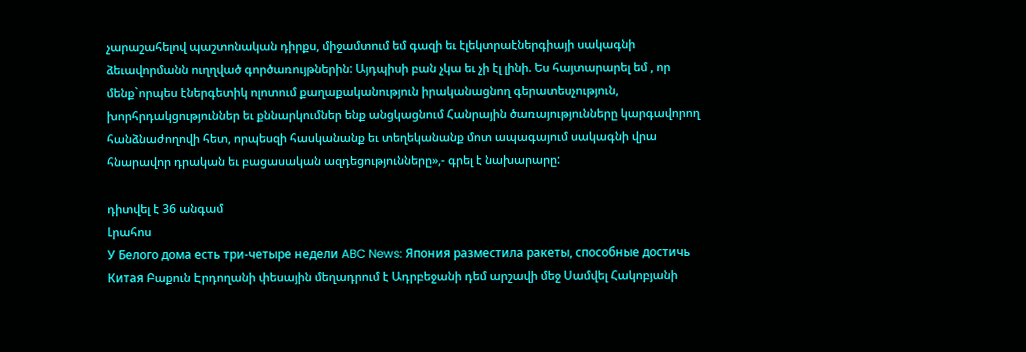չարաշահելով պաշտոնական դիրքս, միջամտում եմ գազի եւ էլեկտրաէներգիայի սակագնի ձեւավորմանն ուղղված գործառույթներին: Այդպիսի բան չկա եւ չի էլ լինի. Ես հայտարարել եմ , որ մենք`որպես էներգետիկ ոլոտում քաղաքականություն իրականացնող գերատեսչություն, խորհրդակցություններ եւ քննարկումներ ենք անցկացնում Հանրային ծառայությունները կարգավորող հանձնաժողովի հետ, որպեսզի հասկանանք եւ տեղեկանանք մոտ ապագայում սակագնի վրա հնարավոր դրական եւ բացասական ազդեցությունները»,- գրել է նախարարը:

դիտվել է 36 անգամ
Լրահոս
У Белого дома есть три-четыре недели ABC News: Япония разместила ракеты, способные достичь Китая Բաքուն Էրդողանի փեսային մեղադրում է Ադրբեջանի դեմ արշավի մեջ Սամվել Հակոբյանի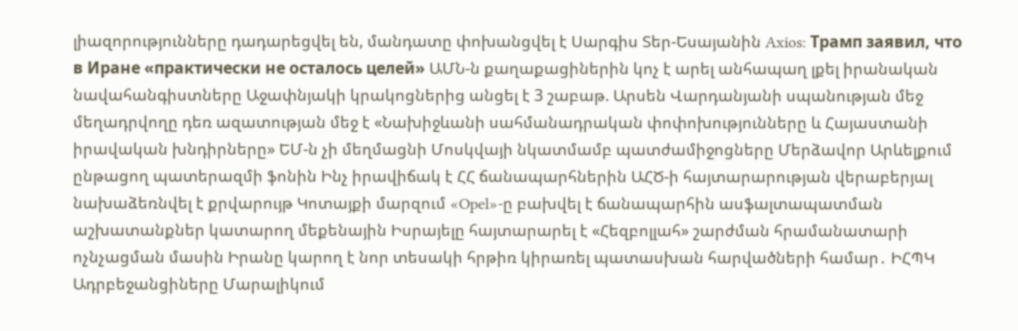լիազորությունները դադարեցվել են, մանդատը փոխանցվել է Սարգիս Տեր-Եսայանին Axios: Трамп заявил, что в Иране «практически не осталось целей» ԱՄՆ-ն քաղաքացիներին կոչ է արել անհապաղ լքել իրանական նավահանգիստները Աջափնյակի կրակոցներից անցել է 3 շաբաթ. Արսեն Վարդանյանի սպանության մեջ մեղադրվողը դեռ ազատության մեջ է «Նախիջևանի սահմանադրական փոփոխությունները և Հայաստանի իրավական խնդիրները» ԵՄ-ն չի մեղմացնի Մոսկվայի նկատմամբ պատժամիջոցները Մերձավոր Արևելքում ընթացող պատերազմի ֆոնին Ինչ իրավիճակ է ՀՀ ճանապարհներին ԱՀԾ-ի հայտարարության վերաբերյալ նախաձեռնվել է քրվարույթ Կոտայքի մարզում «Opel»-ը բախվել է ճանապարհին ասֆալտապատման աշխատանքներ կատարող մեքենային Իսրայելը հայտարարել է «Հեզբոլլահ» շարժման հրամանատարի ոչնչացման մասին Իրանը կարող է նոր տեսակի հրթիռ կիրառել պատասխան հարվածների համար․ ԻՀՊԿ Ադրբեջանցիները Մարալիկում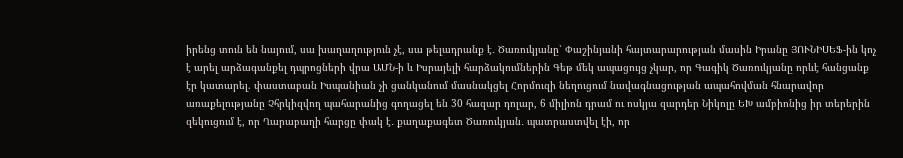իրենց տուն են նայում, սա խաղաղություն չէ, սա թելադրանք է․ Ծառուկյանը՝ Փաշինյանի հայտարարության մասին Իրանը ՅՈՒՆԻՍԵՖ-ին կոչ է արել արձագանքել դպրոցների վրա ԱՄՆ-ի և Իսրայելի հարձակումներին Գեթ մեկ ապացույց չկար, որ Գագիկ Ծառուկյանը որևէ հանցանք էր կատարել. փաստաբան Իսպանիան չի ցանկանում մասնակցել Հորմուզի նեղուցում նավագնացության ապահովման հնարավոր առաքելությանը Չհրկիզվող պահարանից գողացել են 30 հազար դոլար, 6 միլիոն դրամ ու ոսկյա զարդեր Նիկոլը ԵԽ ամբիոնից իր տերերին զեկուցում է, որ Ղարաբաղի հարցը փակ է․ քաղաքագետ Ծառուկյան․ պատրաստվել էի, որ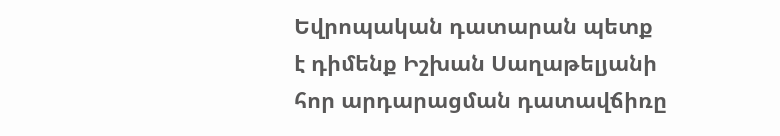Եվրոպական դատարան պետք է դիմենք Իշխան Սաղաթելյանի հոր արդարացման դատավճիռը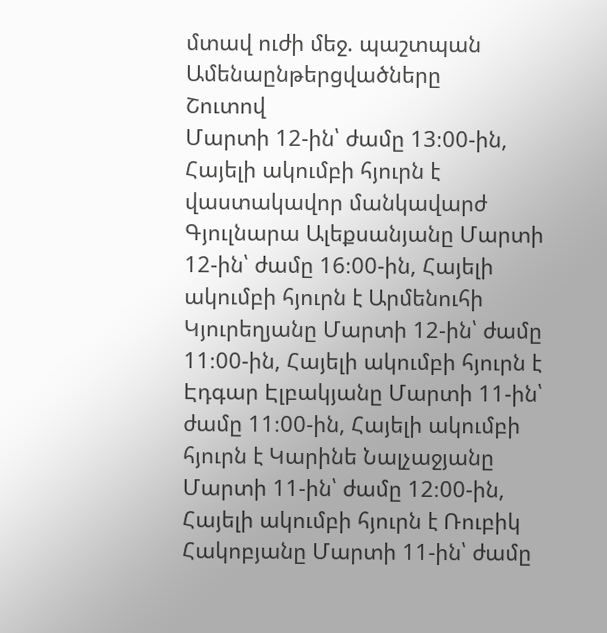մտավ ուժի մեջ. պաշտպան
Ամենաընթերցվածները
Շուտով
Մարտի 12-ին՝ ժամը 13։00-ին, Հայելի ակումբի հյուրն է վաստակավոր մանկավարժ Գյուլնարա Ալեքսանյանը Մարտի 12-ին՝ ժամը 16։00-ին, Հայելի ակումբի հյուրն է Արմենուհի Կյուրեղյանը Մարտի 12-ին՝ ժամը 11։00-ին, Հայելի ակումբի հյուրն է Էդգար Էլբակյանը Մարտի 11-ին՝ ժամը 11։00-ին, Հայելի ակումբի հյուրն է Կարինե Նալչաջյանը Մարտի 11-ին՝ ժամը 12։00-ին, Հայելի ակումբի հյուրն է Ռուբիկ Հակոբյանը Մարտի 11-ին՝ ժամը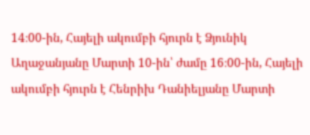14։00-ին, Հայելի ակումբի հյուրն է Ձյունիկ Աղաջանյանը Մարտի 10-ին՝ ժամը 16։00-ին, Հայելի ակումբի հյուրն է Հենրիխ Դանիելյանը Մարտի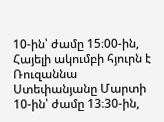10-ին՝ ժամը 15։00-ին, Հայելի ակումբի հյուրն է Ռուզաննա Ստեփանյանը Մարտի 10-ին՝ ժամը 13։30-ին,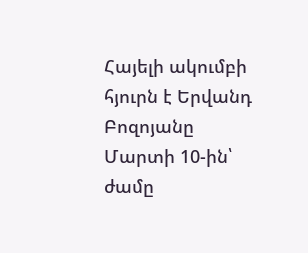Հայելի ակումբի հյուրն է Երվանդ Բոզոյանը Մարտի 10-ին՝ ժամը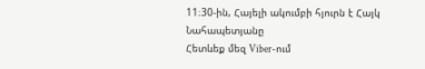11։30-ին, Հայելի ակումբի հյուրն է Հայկ Նահապետյանը
Հետևեք մեզ Viber-ում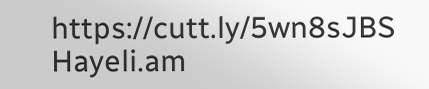https://cutt.ly/5wn8sJBS
Hayeli.am